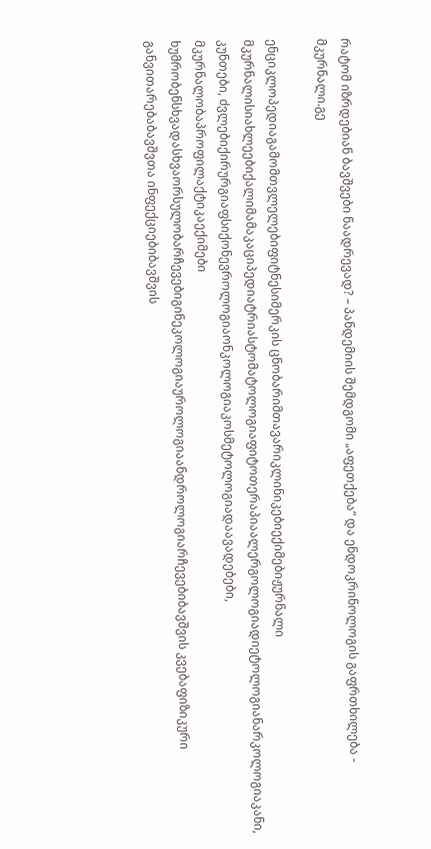რატომ იზრდებიან ბავშვები ნაადრევად? – პანდემიის შემდგომი „აფეთქება“ და ენდოკრინოლოგის გაფრთხილება - მკურნალი.გე

ენციკლოპედიაგამომთვლელებიფიტნესიმერკის ცნობარიმთავარიკლინიკებიექიმებიჟურნალი მკურნალისიახლეებიქალიმამაკაციპედიატრიასტომატოლოგიაფიტოთერაპიაალერგოლოგიადიეტოლოგიანარკოლოგიაკანი, კუნთები, ძვლებიქირურგიაფსიქონევროლოგიაონკოლოგიაკოსმეტოლოგიადაავადებები, მკურნალობაპროფილაქტიკაექიმები ხუმრობენსხვადასხვაორსულობარჩევებიგინეკოლოგიაუროლოგიაანდროლოგიარჩევებიბავშვის კვებაფიზიკური განვითარებაბავშვთა ინფექციებიბავშვის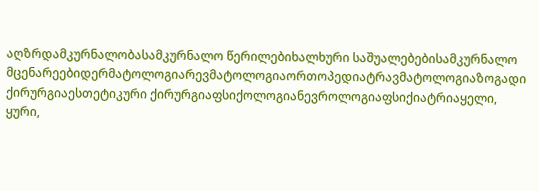აღზრდამკურნალობასამკურნალო წერილებიხალხური საშუალებებისამკურნალო მცენარეებიდერმატოლოგიარევმატოლოგიაორთოპედიატრავმატოლოგიაზოგადი ქირურგიაესთეტიკური ქირურგიაფსიქოლოგიანევროლოგიაფსიქიატრიაყელი, ყური,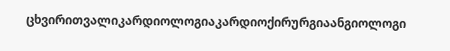ცხვირითვალიკარდიოლოგიაკარდიოქირურგიაანგიოლოგი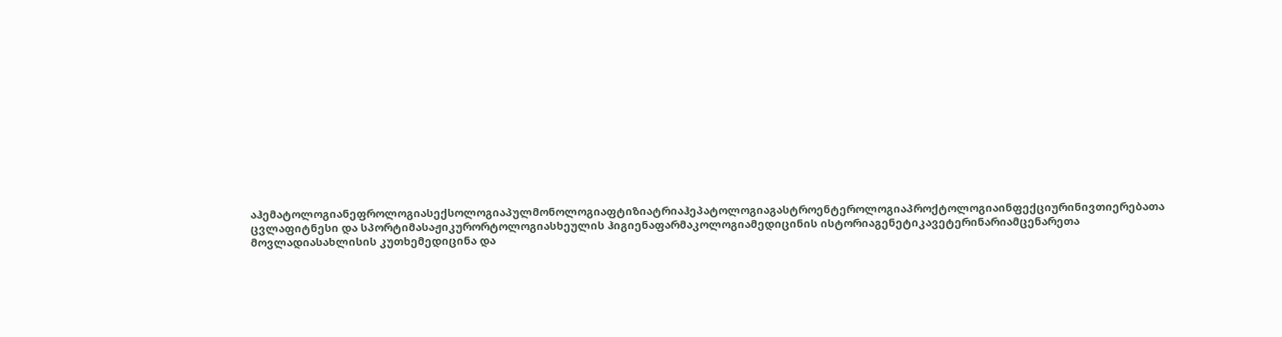აჰემატოლოგიანეფროლოგიასექსოლოგიაპულმონოლოგიაფტიზიატრიაჰეპატოლოგიაგასტროენტეროლოგიაპროქტოლოგიაინფექციურინივთიერებათა ცვლაფიტნესი და სპორტიმასაჟიკურორტოლოგიასხეულის ჰიგიენაფარმაკოლოგიამედიცინის ისტორიაგენეტიკავეტერინარიამცენარეთა მოვლადიასახლისის კუთხემედიცინა და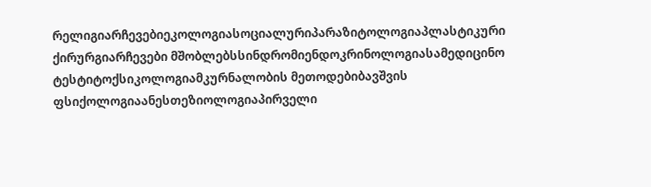რელიგიარჩევებიეკოლოგიასოციალურიპარაზიტოლოგიაპლასტიკური ქირურგიარჩევები მშობლებსსინდრომიენდოკრინოლოგიასამედიცინო ტესტიტოქსიკოლოგიამკურნალობის მეთოდებიბავშვის ფსიქოლოგიაანესთეზიოლოგიაპირველი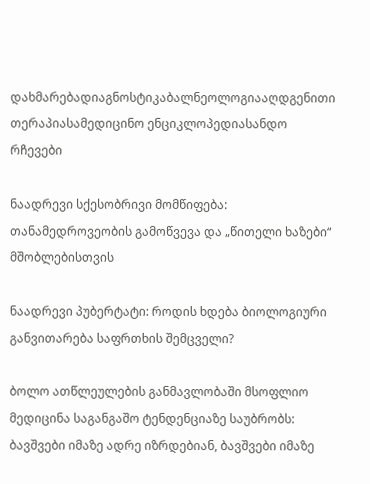დახმარებადიაგნოსტიკაბალნეოლოგიააღდგენითი თერაპიასამედიცინო ენციკლოპედიასანდო რჩევები

ნაადრევი სქესობრივი მომწიფება: თანამედროვეობის გამოწვევა და „წითელი ხაზები“ მშობლებისთვის

ნაადრევი პუბერტატი: როდის ხდება ბიოლოგიური განვითარება საფრთხის შემცველი?

ბოლო ათწლეულების განმავლობაში მსოფლიო მედიცინა საგანგაშო ტენდენციაზე საუბრობს: ბავშვები იმაზე ადრე იზრდებიან, ბავშვები იმაზე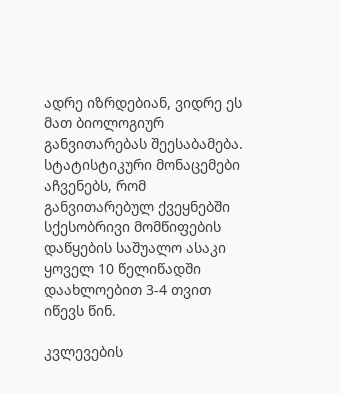ადრე იზრდებიან, ვიდრე ეს მათ ბიოლოგიურ განვითარებას შეესაბამება. სტატისტიკური მონაცემები აჩვენებს, რომ განვითარებულ ქვეყნებში სქესობრივი მომწიფების დაწყების საშუალო ასაკი ყოველ 10 წელიწადში დაახლოებით 3-4 თვით იწევს წინ.

კვლევების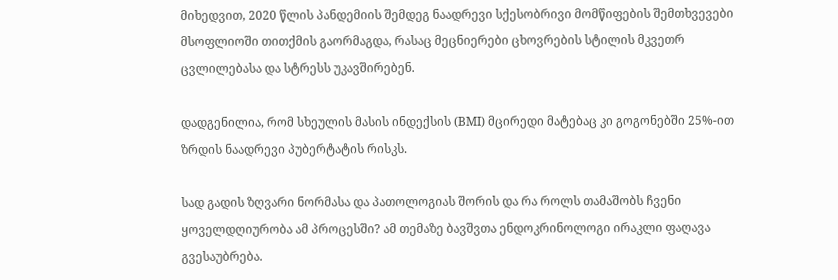მიხედვით, 2020 წლის პანდემიის შემდეგ ნაადრევი სქესობრივი მომწიფების შემთხვევები მსოფლიოში თითქმის გაორმაგდა, რასაც მეცნიერები ცხოვრების სტილის მკვეთრ ცვლილებასა და სტრესს უკავშირებენ.

დადგენილია, რომ სხეულის მასის ინდექსის (BMI) მცირედი მატებაც კი გოგონებში 25%-ით ზრდის ნაადრევი პუბერტატის რისკს.

სად გადის ზღვარი ნორმასა და პათოლოგიას შორის და რა როლს თამაშობს ჩვენი ყოველდღიურობა ამ პროცესში? ამ თემაზე ბავშვთა ენდოკრინოლოგი ირაკლი ფაღავა გვესაუბრება.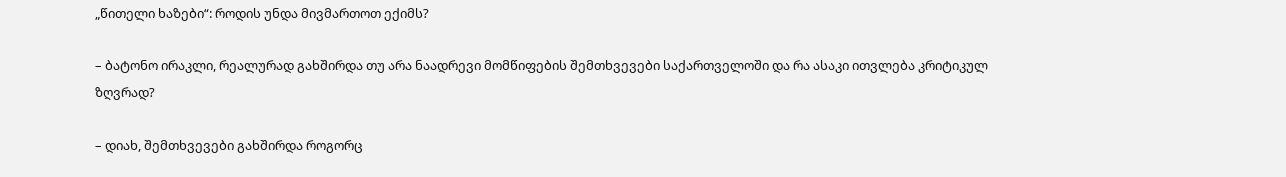„წითელი ხაზები“: როდის უნდა მივმართოთ ექიმს?

– ბატონო ირაკლი, რეალურად გახშირდა თუ არა ნაადრევი მომწიფების შემთხვევები საქართველოში და რა ასაკი ითვლება კრიტიკულ ზღვრად?

– დიახ, შემთხვევები გახშირდა როგორც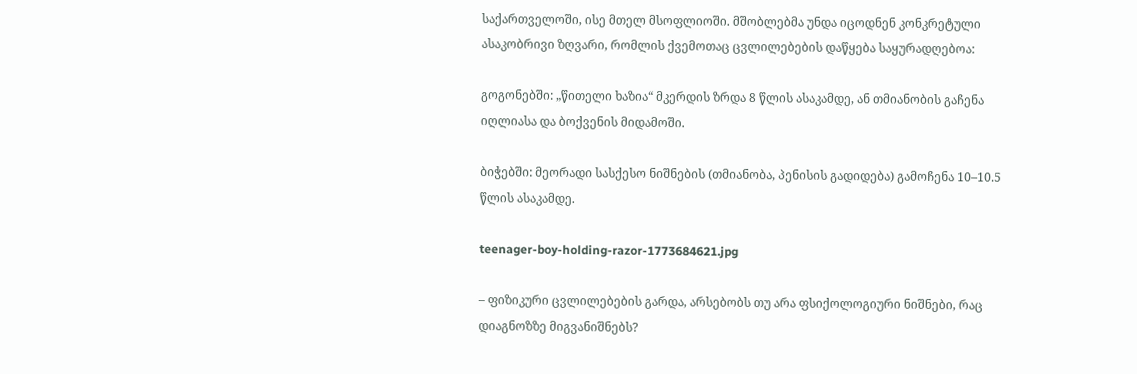საქართველოში, ისე მთელ მსოფლიოში. მშობლებმა უნდა იცოდნენ კონკრეტული ასაკობრივი ზღვარი, რომლის ქვემოთაც ცვლილებების დაწყება საყურადღებოა:

გოგონებში: „წითელი ხაზია“ მკერდის ზრდა 8 წლის ასაკამდე, ან თმიანობის გაჩენა იღლიასა და ბოქვენის მიდამოში.

ბიჭებში: მეორადი სასქესო ნიშნების (თმიანობა, პენისის გადიდება) გამოჩენა 10–10.5 წლის ასაკამდე.

teenager-boy-holding-razor-1773684621.jpg

– ფიზიკური ცვლილებების გარდა, არსებობს თუ არა ფსიქოლოგიური ნიშნები, რაც დიაგნოზზე მიგვანიშნებს?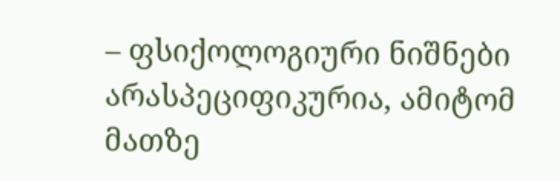– ფსიქოლოგიური ნიშნები არასპეციფიკურია, ამიტომ მათზე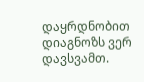დაყრდნობით დიაგნოზს ვერ დავსვამთ.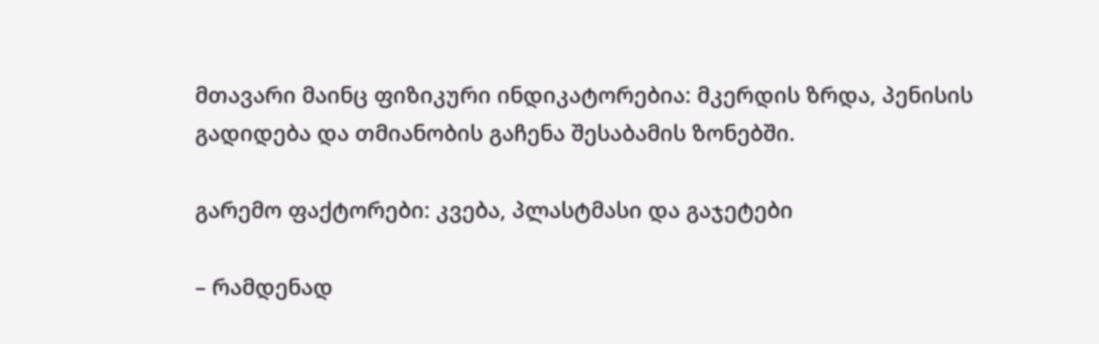მთავარი მაინც ფიზიკური ინდიკატორებია: მკერდის ზრდა, პენისის გადიდება და თმიანობის გაჩენა შესაბამის ზონებში.

გარემო ფაქტორები: კვება, პლასტმასი და გაჯეტები

– რამდენად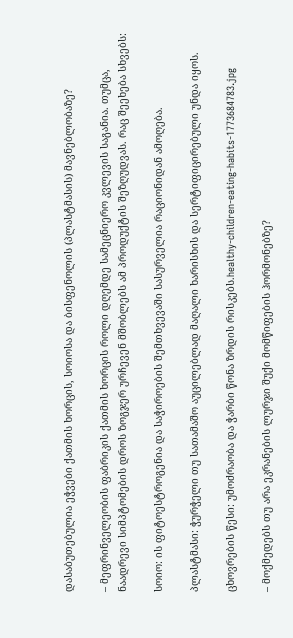დასაბუთებულია ეჭვები ქათმის ხორცის, სოიოსა და ბისფენოლის (პლასტმასის) მავნებლობაზე?

– მეფრინველეობის ფაბრიკის ქათმის ხორცის როლი დღემდე სამეცნიერო კვლევის საგანია. თუმცა, ნაადრევი სიმპტომების დროს ზოგჯერ ურჩევენ მშობლებს ამ პროდუქტის შეზღუდვას. რაც შეეხება სხვებს:

სოიო: ის ფიტოესტროგენია და საჭიროების შემთხვევაში სასურველია რაციონიდან ამოღება.

პლასტმასი: ჭურჭელი თუ სათამაშო აუცილებლად მაღალი ხარისხის და სერტიფიცირებული უნდა იყოს.

ცხოვრების წესი: უმოძრაობა და ჭარბი წონა ზრდის რისკებს.healthy-children-eating-habits-1773684783.jpg

– მოქმედებს თუ არა ეკრანების ლურჯი შუქი მომწიფების ჰორმონებზე?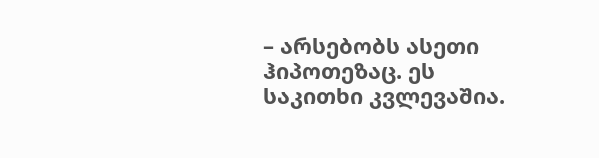– არსებობს ასეთი ჰიპოთეზაც. ეს საკითხი კვლევაშია.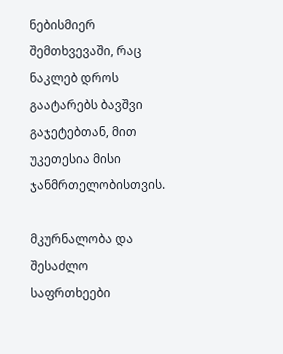ნებისმიერ შემთხვევაში, რაც ნაკლებ დროს გაატარებს ბავშვი გაჯეტებთან, მით უკეთესია მისი ჯანმრთელობისთვის.

მკურნალობა და შესაძლო საფრთხეები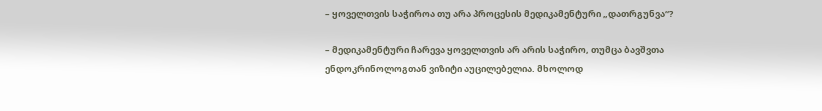– ყოველთვის საჭიროა თუ არა პროცესის მედიკამენტური „დათრგუნვა“?

– მედიკამენტური ჩარევა ყოველთვის არ არის საჭირო, თუმცა ბავშვთა ენდოკრინოლოგთან ვიზიტი აუცილებელია. მხოლოდ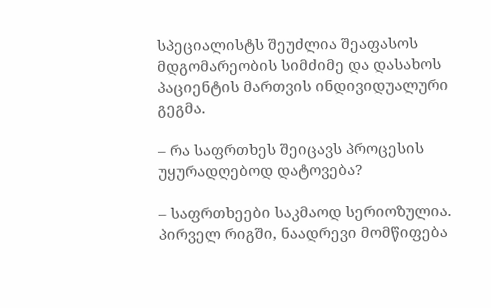სპეციალისტს შეუძლია შეაფასოს მდგომარეობის სიმძიმე და დასახოს პაციენტის მართვის ინდივიდუალური გეგმა.

– რა საფრთხეს შეიცავს პროცესის უყურადღებოდ დატოვება?

– საფრთხეები საკმაოდ სერიოზულია. პირველ რიგში, ნაადრევი მომწიფება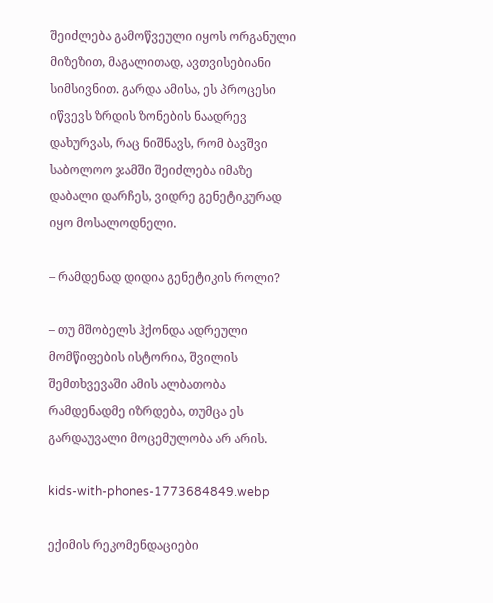შეიძლება გამოწვეული იყოს ორგანული მიზეზით, მაგალითად, ავთვისებიანი სიმსივნით. გარდა ამისა, ეს პროცესი იწვევს ზრდის ზონების ნაადრევ დახურვას, რაც ნიშნავს, რომ ბავშვი საბოლოო ჯამში შეიძლება იმაზე დაბალი დარჩეს, ვიდრე გენეტიკურად იყო მოსალოდნელი.

– რამდენად დიდია გენეტიკის როლი?

– თუ მშობელს ჰქონდა ადრეული მომწიფების ისტორია, შვილის შემთხვევაში ამის ალბათობა რამდენადმე იზრდება, თუმცა ეს გარდაუვალი მოცემულობა არ არის.

kids-with-phones-1773684849.webp

ექიმის რეკომენდაციები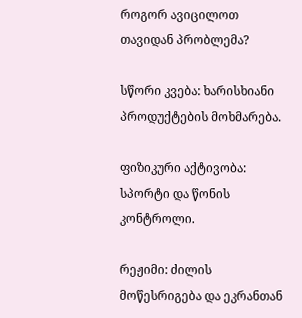როგორ ავიცილოთ თავიდან პრობლემა?

სწორი კვება: ხარისხიანი პროდუქტების მოხმარება.

ფიზიკური აქტივობა: სპორტი და წონის კონტროლი.

რეჟიმი: ძილის მოწესრიგება და ეკრანთან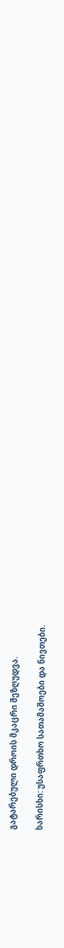გატარებული დროის მკაცრი შეზღუდვა.

ხარისხი: უსაფრთხო სათამაშოები და ნივთები.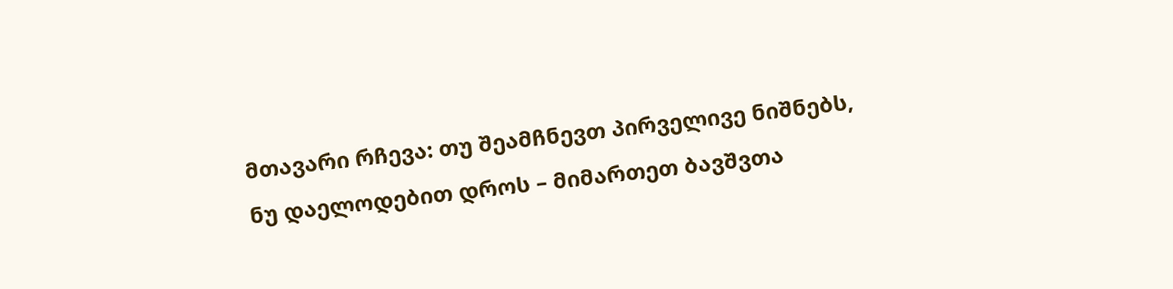მთავარი რჩევა: თუ შეამჩნევთ პირველივე ნიშნებს, ნუ დაელოდებით დროს – მიმართეთ ბავშვთა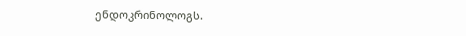ენდოკრინოლოგს.